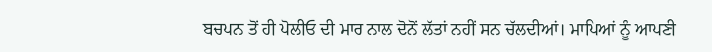ਬਚਪਨ ਤੋਂ ਹੀ ਪੋਲੀਓ ਦੀ ਮਾਰ ਨਾਲ ਦੋਨੋਂ ਲੱਤਾਂ ਨਹੀਂ ਸਨ ਚੱਲਦੀਆਂ। ਮਾਪਿਆਂ ਨੂੰ ਆਪਣੀ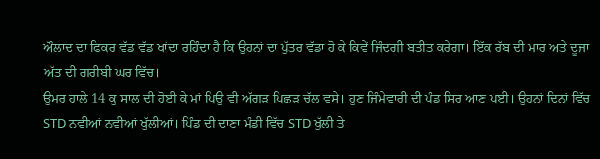ਔਲਾਦ ਦਾ ਫਿਕਰ ਵੱਡ ਵੱਡ ਖਾਂਦਾ ਰਹਿੰਦਾ ਹੈ ਕਿ ਉਹਨਾਂ ਦਾ ਪੁੱਤਰ ਵੱਡਾ ਹੋ ਕੇ ਕਿਵੇਂ ਜਿੰਦਗੀ ਬਤੀਤ ਕਰੇਗਾ। ਇੱਕ ਰੱਬ ਦੀ ਮਾਰ ਅਤੇ ਦੂਜਾ ਅੱਤ ਦੀ ਗਰੀਬੀ ਘਰ ਵਿੱਚ।
ਉਮਰ ਹਾਲੇ 14 ਕੁ ਸਾਲ ਦੀ ਹੋਈ ਕੇ ਮਾਂ ਪਿਉ ਵੀ ਅੱਗੜ ਪਿਛੜ ਚੱਲ ਵਸੇ। ਹੁਣ ਜਿੰਮੇਵਾਰੀ ਦੀ ਪੰਡ ਸਿਰ ਆਣ ਪਈ। ਉਹਨਾਂ ਦਿਨਾਂ ਵਿੱਚ STD ਨਵੀਆਂ ਨਵੀਆਂ ਖੁੱਲੀਆਂ। ਪਿੰਡ ਦੀ ਦਾਣਾ ਮੰਡੀ ਵਿੱਚ STD ਖੁੱਲੀ ਤੇ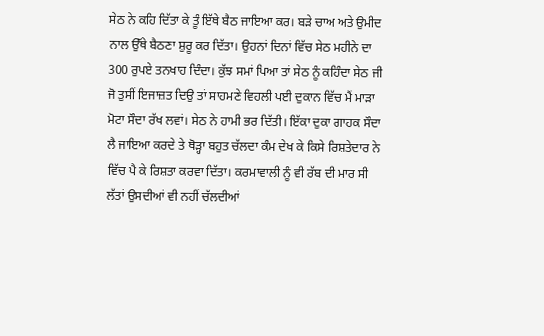ਸੇਠ ਨੇ ਕਹਿ ਦਿੱਤਾ ਕੇ ਤੂੰ ਇੱਥੇ ਬੈਠ ਜਾਇਆ ਕਰ। ਬੜੇ ਚਾਅ ਅਤੇ ਉਮੀਦ ਨਾਲ ਉੱਥੇ ਬੈਠਣਾ ਸ਼ੁਰੂ ਕਰ ਦਿੱਤਾ। ਉਹਨਾਂ ਦਿਨਾਂ ਵਿੱਚ ਸੇਠ ਮਹੀਨੇ ਦਾ 300 ਰੁਪਏ ਤਨਖਾਹ ਦਿੰਦਾ। ਕੁੱਝ ਸਮਾਂ ਪਿਆ ਤਾਂ ਸੇਠ ਨੂੰ ਕਹਿੰਦਾ ਸੇਠ ਜੀ ਜੋ ਤੁਸੀਂ ਇਜਾਜ਼ਤ ਦਿਉ ਤਾਂ ਸਾਹਮਣੇ ਵਿਹਲੀ ਪਈ ਦੁਕਾਨ ਵਿੱਚ ਮੈਂ ਮਾੜਾ ਮੋਟਾ ਸੌਦਾ ਰੱਖ ਲਵਾਂ। ਸੇਠ ਨੇ ਹਾਮੀ ਭਰ ਦਿੱਤੀ। ਇੱਕਾ ਦੁਕਾ ਗਾਹਕ ਸੌਦਾ ਲੈ ਜਾਇਆ ਕਰਦੇ ਤੇ ਥੋੜ੍ਹਾ ਬਹੁਤ ਚੱਲਦਾ ਕੰਮ ਦੇਖ ਕੇ ਕਿਸੇ ਰਿਸ਼ਤੇਦਾਰ ਨੇ ਵਿੱਚ ਪੈ ਕੇ ਰਿਸ਼ਤਾ ਕਰਵਾ ਦਿੱਤਾ। ਕਰਮਾਵਾਲੀ ਨੂੰ ਵੀ ਰੱਬ ਦੀ ਮਾਰ ਸੀ ਲੱਤਾਂ ਉਸਦੀਆਂ ਵੀ ਨਹੀਂ ਚੱਲਦੀਆਂ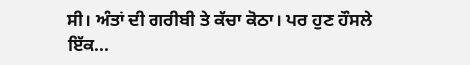ਸੀ। ਅੰਤਾਂ ਦੀ ਗਰੀਬੀ ਤੇ ਕੱਚਾ ਕੋਠਾ। ਪਰ ਹੁਣ ਹੌਸਲੇ ਇੱਕ...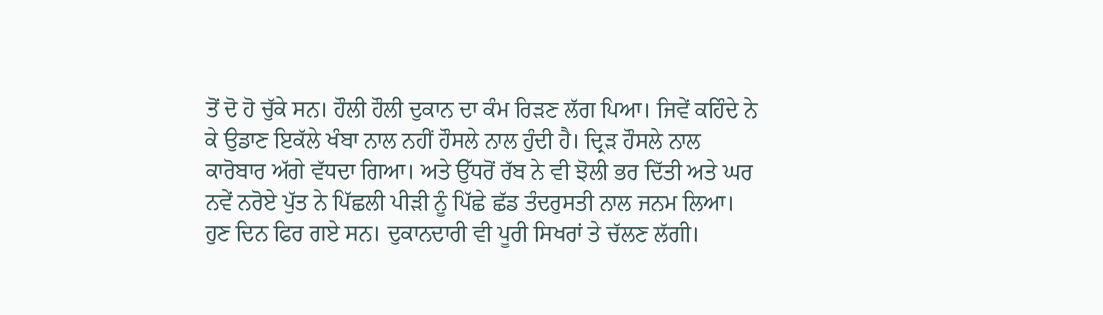ਤੋਂ ਦੋ ਹੋ ਚੁੱਕੇ ਸਨ। ਹੌਲੀ ਹੌਲੀ ਦੁਕਾਨ ਦਾ ਕੰਮ ਰਿੜਣ ਲੱਗ ਪਿਆ। ਜਿਵੇਂ ਕਹਿੰਦੇ ਨੇ ਕੇ ਉਡਾਣ ਇਕੱਲੇ ਖੰਬਾ ਨਾਲ ਨਹੀਂ ਹੌਸਲੇ ਨਾਲ ਹੁੰਦੀ ਹੈ। ਦ੍ਰਿੜ ਹੌਸਲੇ ਨਾਲ ਕਾਰੋਬਾਰ ਅੱਗੇ ਵੱਧਦਾ ਗਿਆ। ਅਤੇ ਉੱਧਰੋਂ ਰੱਬ ਨੇ ਵੀ ਝੋਲੀ ਭਰ ਦਿੱਤੀ ਅਤੇ ਘਰ ਨਵੇਂ ਨਰੋਏ ਪੁੱਤ ਨੇ ਪਿੱਛਲੀ ਪੀੜੀ ਨੂੰ ਪਿੱਛੇ ਛੱਡ ਤੰਦਰੁਸਤੀ ਨਾਲ ਜਨਮ ਲਿਆ।
ਹੁਣ ਦਿਨ ਫਿਰ ਗਏ ਸਨ। ਦੁਕਾਨਦਾਰੀ ਵੀ ਪੂਰੀ ਸਿਖਰਾਂ ਤੇ ਚੱਲਣ ਲੱਗੀ।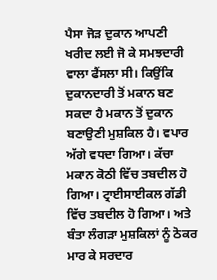ਪੈਸਾ ਜੋੜ ਦੁਕਾਨ ਆਪਣੀ ਖਰੀਦ ਲਈ ਜੋ ਕੇ ਸਮਝਦਾਰੀ ਵਾਲਾ ਫੈਂਸਲਾ ਸੀ। ਕਿਉਂਕਿ ਦੁਕਾਨਦਾਰੀ ਤੋਂ ਮਕਾਨ ਬਣ ਸਕਦਾ ਹੈ ਮਕਾਨ ਤੋਂ ਦੁਕਾਨ ਬਣਾਉਣੀ ਮੁਸ਼ਕਿਲ ਹੈ। ਵਪਾਰ ਅੱਗੇ ਵਧਦਾ ਗਿਆ। ਕੱਚਾ ਮਕਾਨ ਕੋਠੀ ਵਿੱਚ ਤਬਦੀਲ ਹੋ ਗਿਆ। ਟ੍ਰਾਈਸਾਈਕਲ ਗੱਡੀ ਵਿੱਚ ਤਬਦੀਲ ਹੋ ਗਿਆ। ਅਤੇ ਬੰਤਾ ਲੰਗੜਾ ਮੁਸ਼ਕਿਲਾਂ ਨੂੰ ਠੋਕਰ ਮਾਰ ਕੇ ਸਰਦਾਰ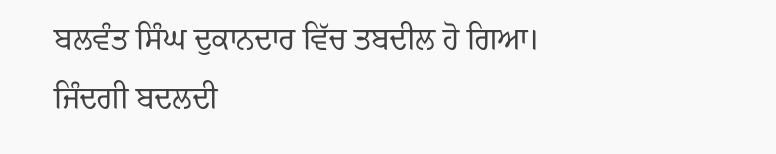ਬਲਵੰਤ ਸਿੰਘ ਦੁਕਾਨਦਾਰ ਵਿੱਚ ਤਬਦੀਲ ਹੋ ਗਿਆ। ਜਿੰਦਗੀ ਬਦਲਦੀ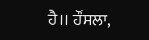ਹੈ।। ਹੌਂਸਲਾ,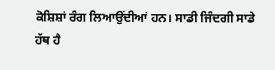ਕੋਸ਼ਿਸ਼ਾਂ ਰੰਗ ਲਿਆਉਂਦੀਆਂ ਹਨ। ਸਾਡੀ ਜਿੰਦਗੀ ਸਾਡੇ ਹੱਥ ਹੈ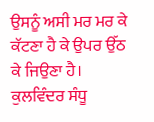ਉਸਨੂੰ ਅਸੀ ਮਰ ਮਰ ਕੇ ਕੱਟਣਾ ਹੈ ਕੇ ਉਪਰ ਉੱਠ ਕੇ ਜਿਉਣਾ ਹੈ।
ਕੁਲਵਿੰਦਰ ਸੰਧੂ